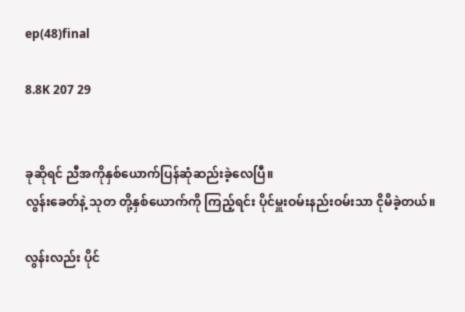ep(48)final

8.8K 207 29


ခုဆိုရင် ညီအကိုနှစ်ယောက်ပြန်ဆုံဆည်းခဲ့လေပြီ။
လွန်းခေတ်နဲ့ သုတ တို့နှစ်ယောက်ကို ကြည့်ရင်း ပိုင်မှူးဝမ်းနည်းဝမ်းသာ ငိုမိခဲ့တယ်။

လွန်းလည်း ပိုင်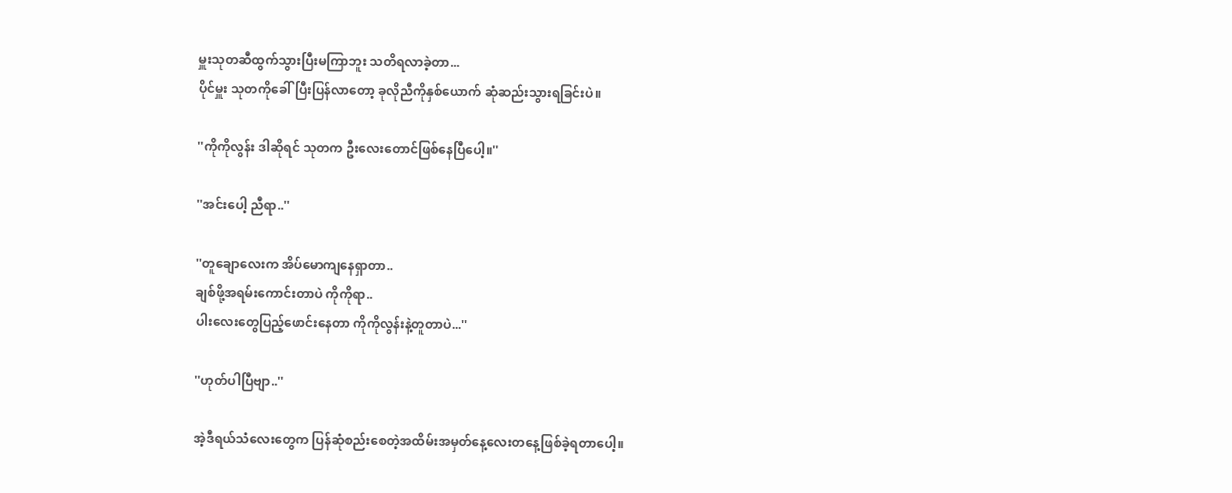မှူးသုတဆီထွက်သွားပြီးမကြာဘူး သတိရလာခဲ့တာ...
ပိုင်မှူး သုတကိုခေါ်ပြီးပြန်လာတော့ ခုလိုညီကိုနှစ်ယောက် ဆုံဆည်းသွားရခြင်းပဲ။

''ကိုကိုလွန်း ဒါဆိုရင် သုတက ဦးလေးတောင်ဖြစ်နေပြီပေါ့။''

''အင်းပေါ့ ညီရာ..''

''တူချောလေးက အိပ်မောကျနေရှာတာ..
ချစ်ဖို့အရမ်းကောင်းတာပဲ ကိုကိုရာ..
ပါးလေးတွေပြည့်ဖောင်းနေတာ ကိုကိုလွန်းနဲ့တူတာပဲ...''

''ဟုတ်ပါပြီဗျာ..''

အဲ့ဒီရယ်သံလေးတွေက ပြန်ဆုံစည်းစေတဲ့အထိမ်းအမှတ်နေ့လေးတနေ့ဖြစ်ခဲ့ရတာပေါ့။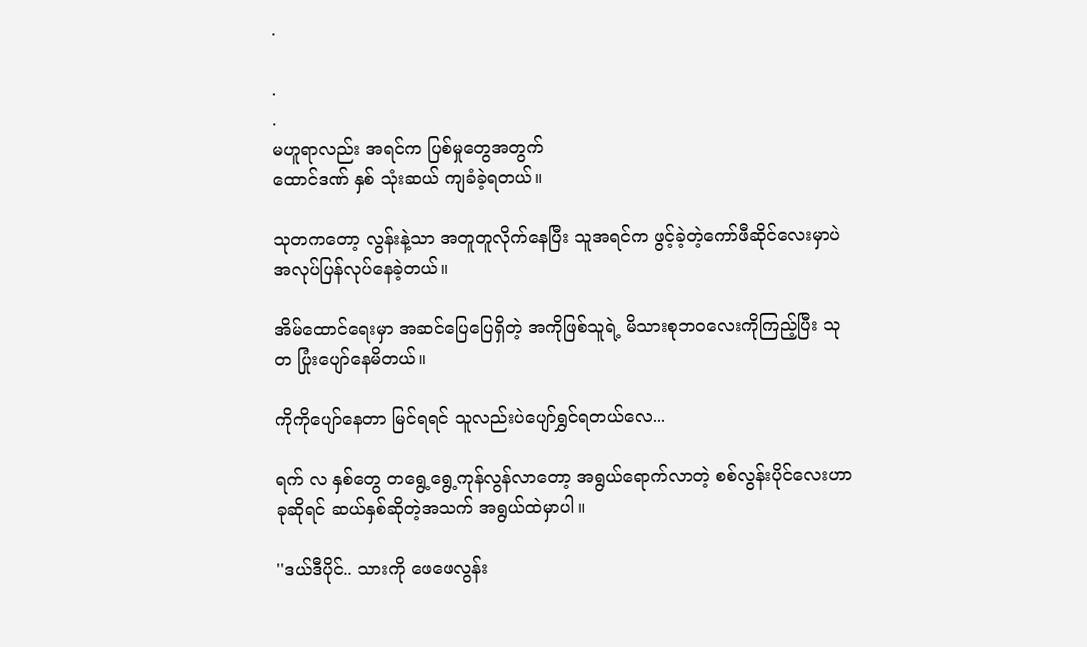.

.
.
မဟူရာလည်း အရင်က ပြစ်မှုတွေအတွက်
ထောင်ဒဏ် နှစ် သုံးဆယ် ကျခံခဲ့ရတယ်။

သုတကတော့ လွန်းနဲ့သာ အတူတူလိုက်နေပြီး သူအရင်က ဖွင့်ခဲ့တဲ့ကော်ဖီဆိုင်လေးမှာပဲ အလုပ်ပြန်လုပ်နေခဲ့တယ်။

အိမ်ထောင်ရေးမှာ အဆင်ပြေပြေရှိတဲ့ အကိုဖြစ်သူရဲ့ မိသားစုဘဝလေးကိုကြည့်ပြီး သုတ ပြုံးပျော်နေမိတယ်။

ကိုကိုပျော်နေတာ မြင်ရရင် သူလည်းပဲပျော်ရွှင်ရတယ်လေ...

ရက် လ နှစ်တွေ တရွေ့ရွေ့ကုန်လွန်လာတော့ အရွယ်ရောက်လာတဲ့ စစ်လွန်းပိုင်လေးဟာ ခုဆိုရင် ဆယ်နှစ်ဆိုတဲ့အသက် အရွယ်ထဲမှာပါ။

''ဒယ်ဒီပိုင်.. သားကို ဖေဖေလွန်း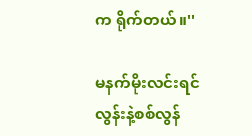က ရိုက်တယ်။''

မနက်မိုးလင်းရင် လွန်းနဲ့စစ်လွန်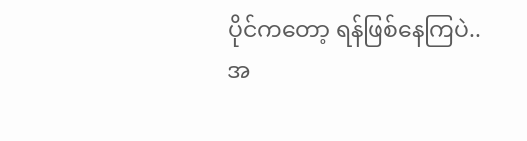ပိုင်ကတော့ ရန်ဖြစ်နေကြပဲ..
အ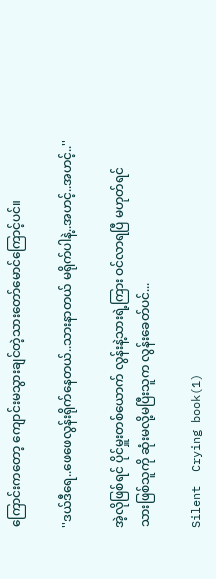ကြောင်းကတော့ ကျောင်းမသွားချင်တဲ့သားတော်မောင်ကြောင့်ပင်။

''ဒယ်ဒီရေ..ဖေဖေလွန်းရိုက်နေတယ်..သားနာတယ် မရိုက်ပါနဲ့..အဟင့်..အဟင့်..''

အဲ့လိုဖြစ်ရင် ပိုင်မှူးတစ်ယောက် လွန်းနဲ့သားရဲ့ကြား ဝင်လာရပြီ မဟုတ်ရင်
သားဖြစ်သူကို ဆုံးမလို့မပြီးသူက လွန်းခေတ်ပင်...

Silent  Crying book(1)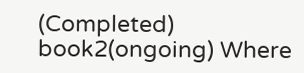(Completed) book2(ongoing) Where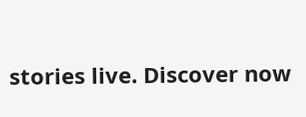stories live. Discover now